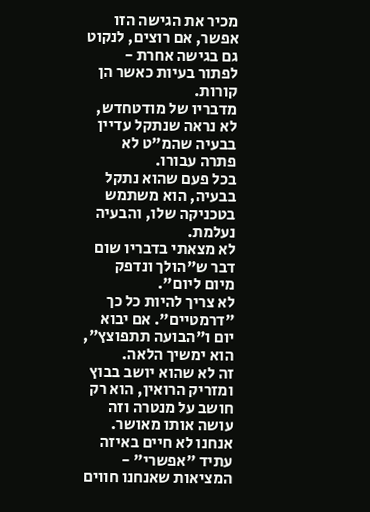מכיר את הגישה הזו
אפשר, אם רוצים, לנקוט גם בגישה אחרת - לפתור בעיות כאשר הן קורות.
מדבריו של מודטחדש, לא נראה שנתקל עדיין בבעיה שהמ"ט לא פתרה עבורו.
בכל פעם שהוא נתקל בבעיה, הוא משתמש בטכניקה שלו, והבעיה נעלמת.
לא מצאתי בדבריו שום דבר ש"הולך ונדפק מיום ליום".
לא צריך להיות כל כך "דרמטיים". אם יבוא יום ו"הבועה תתפוצץ", הוא ימשיך הלאה.
זה לא שהוא יושב בבוץ ומזריק הרואין, הוא רק חושב על מנטרה וזה עושה אותו מאושר.
אנחנו לא חיים באיזה עתיד "אפשרי" - המציאות שאנחנו חווים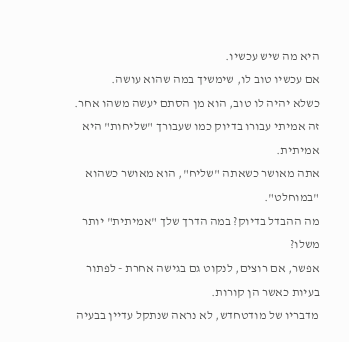היא מה שיש עכשיו.
אם עכשיו טוב לו, שימשיך במה שהוא עושה.
כשלא יהיה לו טוב, הוא מן הסתם יעשה משהו אחר.
זה אמיתי עבורו בדיוק כמו שעבורך "שליחות" היא אמיתית.
אתה מאושר כשאתה "שליח", הוא מאושר כשהוא "במוחלט".
מה ההבדל בדיוק? במה הדרך שלך "אמיתית" יותר משלו?
אפשר, אם רוצים, לנקוט גם בגישה אחרת - לפתור בעיות כאשר הן קורות.
מדבריו של מודטחדש, לא נראה שנתקל עדיין בבעיה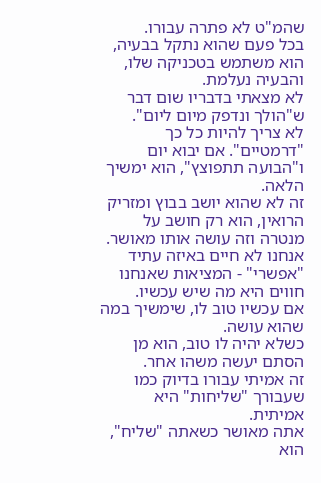שהמ"ט לא פתרה עבורו.
בכל פעם שהוא נתקל בבעיה, הוא משתמש בטכניקה שלו, והבעיה נעלמת.
לא מצאתי בדבריו שום דבר ש"הולך ונדפק מיום ליום".
לא צריך להיות כל כך "דרמטיים". אם יבוא יום ו"הבועה תתפוצץ", הוא ימשיך הלאה.
זה לא שהוא יושב בבוץ ומזריק הרואין, הוא רק חושב על מנטרה וזה עושה אותו מאושר.
אנחנו לא חיים באיזה עתיד "אפשרי" - המציאות שאנחנו חווים היא מה שיש עכשיו.
אם עכשיו טוב לו, שימשיך במה שהוא עושה.
כשלא יהיה לו טוב, הוא מן הסתם יעשה משהו אחר.
זה אמיתי עבורו בדיוק כמו שעבורך "שליחות" היא אמיתית.
אתה מאושר כשאתה "שליח", הוא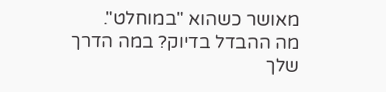מאושר כשהוא "במוחלט".
מה ההבדל בדיוק? במה הדרך שלך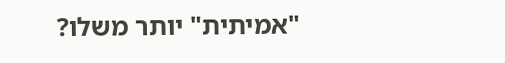"אמיתית" יותר משלו?